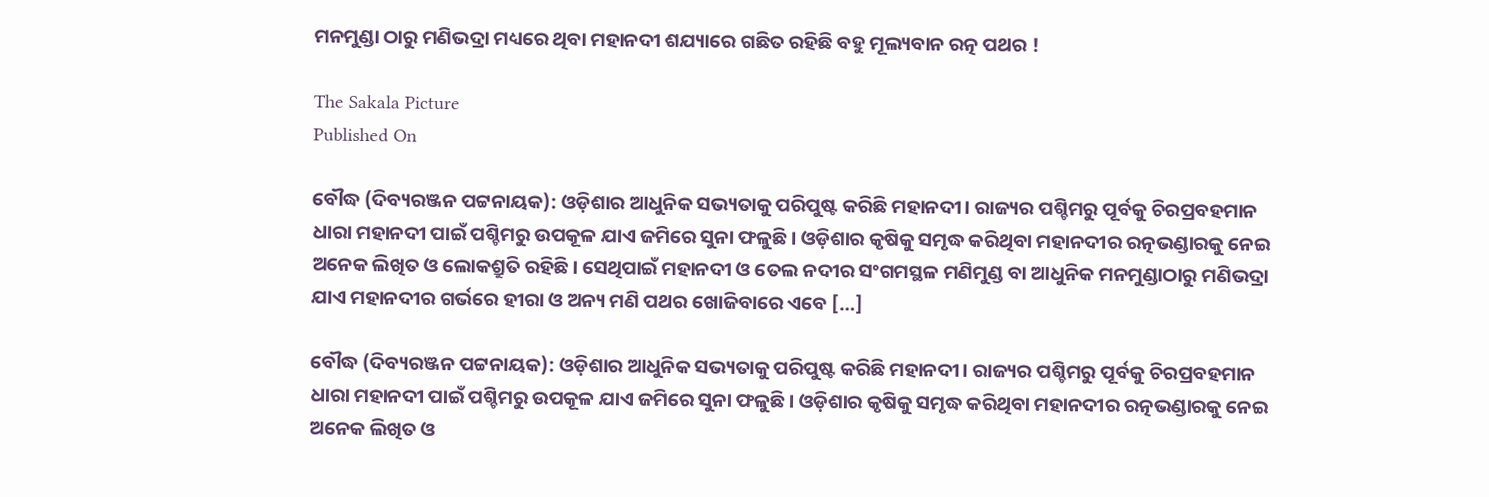ମନମୁଣ୍ଡା ଠାରୁ ମଣିଭଦ୍ରା ମଧ୍ୟରେ ଥିବା ମହାନଦୀ ଶଯ୍ୟାରେ ଗଛିତ ରହିଛି ବହୁ ମୂଲ୍ୟବାନ ରତ୍ନ ପଥର !

The Sakala Picture
Published On

ବୌଦ୍ଧ (ଦିବ୍ୟରଞ୍ଜନ ପଟ୍ଟନାୟକ): ଓଡ଼ିଶାର ଆଧୁନିକ ସଭ୍ୟତାକୁ ପରିପୁଷ୍ଟ କରିଛି ମହାନଦୀ। ରାଜ୍ୟର ପଶ୍ଚିମରୁ ପୂର୍ବକୁ ଚିରପ୍ରବହମାନ ଧାରା ମହାନଦୀ ପାଇଁ ପଶ୍ଚିମରୁ ଉପକୂଳ ଯାଏ ଜମିରେ ସୁନା ଫଳୁଛି। ଓଡ଼ିଶାର କୃଷିକୁ ସମୃଦ୍ଧ କରିଥିବା ମହାନଦୀର ରତ୍ନଭଣ୍ଡାରକୁ ନେଇ ଅନେକ ଲିଖିତ ଓ ଲୋକଶ୍ରୁତି ରହିଛି। ସେଥିପାଇଁ ମହାନଦୀ ଓ ତେଲ ନଦୀର ସଂଗମସ୍ଥଳ ମଣିମୁଣ୍ଡ ବା ଆଧୁନିକ ମନମୁଣ୍ଡାଠାରୁ ମଣିଭଦ୍ରା ଯାଏ ମହାନଦୀର ଗର୍ଭରେ ହୀରା ଓ ଅନ୍ୟ ମଣି ପଥର ଖୋଜିବାରେ ଏବେ […]

ବୌଦ୍ଧ (ଦିବ୍ୟରଞ୍ଜନ ପଟ୍ଟନାୟକ): ଓଡ଼ିଶାର ଆଧୁନିକ ସଭ୍ୟତାକୁ ପରିପୁଷ୍ଟ କରିଛି ମହାନଦୀ। ରାଜ୍ୟର ପଶ୍ଚିମରୁ ପୂର୍ବକୁ ଚିରପ୍ରବହମାନ ଧାରା ମହାନଦୀ ପାଇଁ ପଶ୍ଚିମରୁ ଉପକୂଳ ଯାଏ ଜମିରେ ସୁନା ଫଳୁଛି। ଓଡ଼ିଶାର କୃଷିକୁ ସମୃଦ୍ଧ କରିଥିବା ମହାନଦୀର ରତ୍ନଭଣ୍ଡାରକୁ ନେଇ ଅନେକ ଲିଖିତ ଓ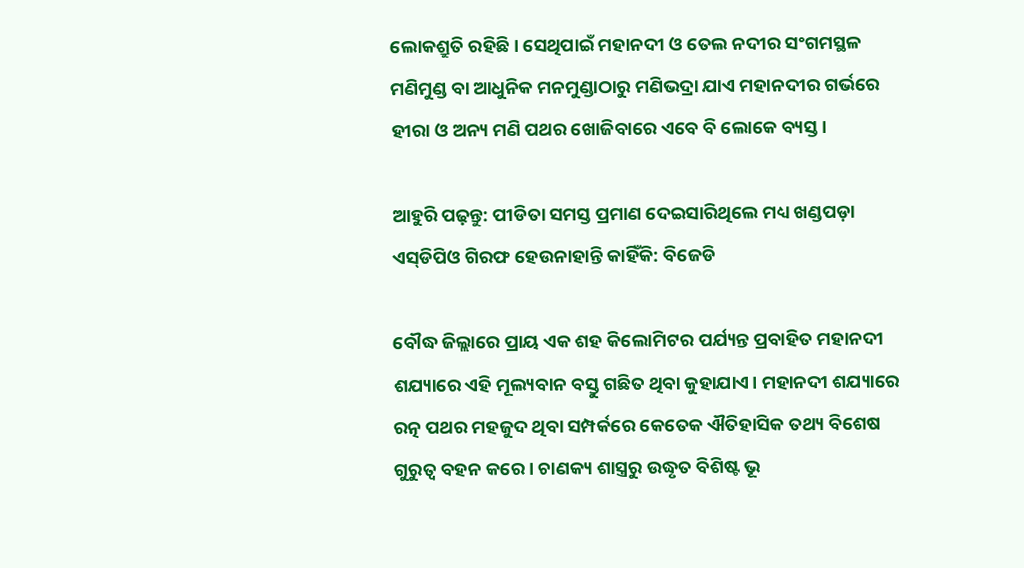ଲୋକଶ୍ରୁତି ରହିଛି। ସେଥିପାଇଁ ମହାନଦୀ ଓ ତେଲ ନଦୀର ସଂଗମସ୍ଥଳ ମଣିମୁଣ୍ଡ ବା ଆଧୁନିକ ମନମୁଣ୍ଡାଠାରୁ ମଣିଭଦ୍ରା ଯାଏ ମହାନଦୀର ଗର୍ଭରେ ହୀରା ଓ ଅନ୍ୟ ମଣି ପଥର ଖୋଜିବାରେ ଏବେ ବି ଲୋକେ ବ୍ୟସ୍ତ।

ଆହୁରି ପଢ଼ନ୍ତୁ: ପୀଡିତା ସମସ୍ତ ପ୍ରମାଣ ଦେଇସାରିଥିଲେ ମଧ୍ୟ ଖଣ୍ଡପଡ଼ା ଏସ୍‌ଡିପିଓ ଗିରଫ ହେଉନାହାନ୍ତି କାହିଁକି: ବିଜେଡି

ବୌଦ୍ଧ ଜିଲ୍ଲାରେ ପ୍ରାୟ ଏକ ଶହ କିଲୋମିଟର ପର୍ଯ୍ୟନ୍ତ ପ୍ରବାହିତ ମହାନଦୀ ଶଯ୍ୟାରେ ଏହି ମୂଲ୍ୟବାନ ବସ୍ତୁ ଗଛିତ ଥିବା କୁହାଯାଏ। ମହାନଦୀ ଶଯ୍ୟାରେ ରତ୍ନ ପଥର ମହଜୁଦ ଥିବା ସମ୍ପର୍କରେ କେତେକ ଐତିହାସିକ ତଥ୍ୟ ବିଶେଷ ଗୁରୁତ୍ୱ ବହନ କରେ। ଚାଣକ୍ୟ ଶାସ୍ତ୍ରରୁ ଉଦ୍ଧୃତ ବିଶିଷ୍ଟ ଭୂ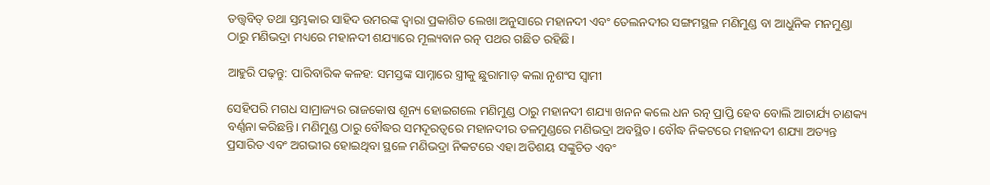ତତ୍ତ୍ୱବିତ୍‌‌ ତଥା ସ୍ତମ୍ଭକାର ସାହିଦ ଉମରଙ୍କ ଦ୍ୱାରା ପ୍ରକାଶିତ ଲେଖା ଅନୁସାରେ ମହାନଦୀ ଏବଂ ତେଲନଦୀର ସଙ୍ଗମସ୍ଥଳ ମଣିମୁଣ୍ଡ ବା ଆଧୁନିକ ମନମୁଣ୍ଡା ଠାରୁ ମଣିଭଦ୍ରା ମଧ୍ୟରେ ମହାନଦୀ ଶଯ୍ୟାରେ ମୂଲ୍ୟବାନ ରତ୍ନ ପଥର ଗଛିତ ରହିଛି।

ଆହୁରି ପଢ଼ନ୍ତୁ: ପାରିବାରିକ କଳହ: ସମସ୍ତଙ୍କ ସାମ୍ନାରେ ସ୍ତ୍ରୀକୁ ଛୁରାମାଡ଼ କଲା ନୃଶଂସ ସ୍ୱାମୀ

ସେହିପରି ମଗଧ ସାମ୍ରାଜ୍ୟର ରାଜକୋଷ ଶୂନ୍ୟ ହୋଇଗଲେ ମଣିମୁଣ୍ଡ ଠାରୁ ମହାନଦୀ ଶଯ୍ୟା ଖନନ କଲେ ଧନ ରତ୍ନ ପ୍ରାପ୍ତି ହେବ ବୋଲି ଆଚାର୍ଯ୍ୟ ଚାଣକ୍ୟ ବର୍ଣ୍ଣନା କରିଛନ୍ତି। ମଣିମୁଣ୍ଡ ଠାରୁ ବୌଦ୍ଧର ସମଦୂରତ୍ୱରେ ମହାନଦୀର ତଳମୁଣ୍ଡରେ ମଣିଭଦ୍ରା ଅବସ୍ଥିତ। ବୌଦ୍ଧ ନିକଟରେ ମହାନଦୀ ଶଯ୍ୟା ଅତ୍ୟନ୍ତ ପ୍ରସାରିତ ଏବଂ ଅଗଭୀର ହୋଇଥିବା ସ୍ଥଳେ ମଣିଭଦ୍ରା ନିକଟରେ ଏହା ଅତିଶୟ ସଙ୍କୁଚିତ ଏବଂ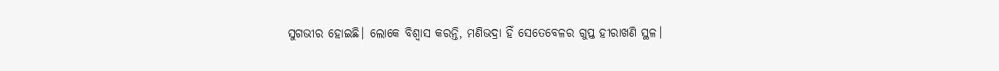ସୁଗଭୀର ହୋଇଛି। ଲୋକେ ବିଶ୍ୱାସ କରନ୍ତି, ମଣିଭଦ୍ରା ହିଁ ସେତେବେଳର ଗୁପ୍ତ ହୀରାଖଣି ସ୍ଥଳ।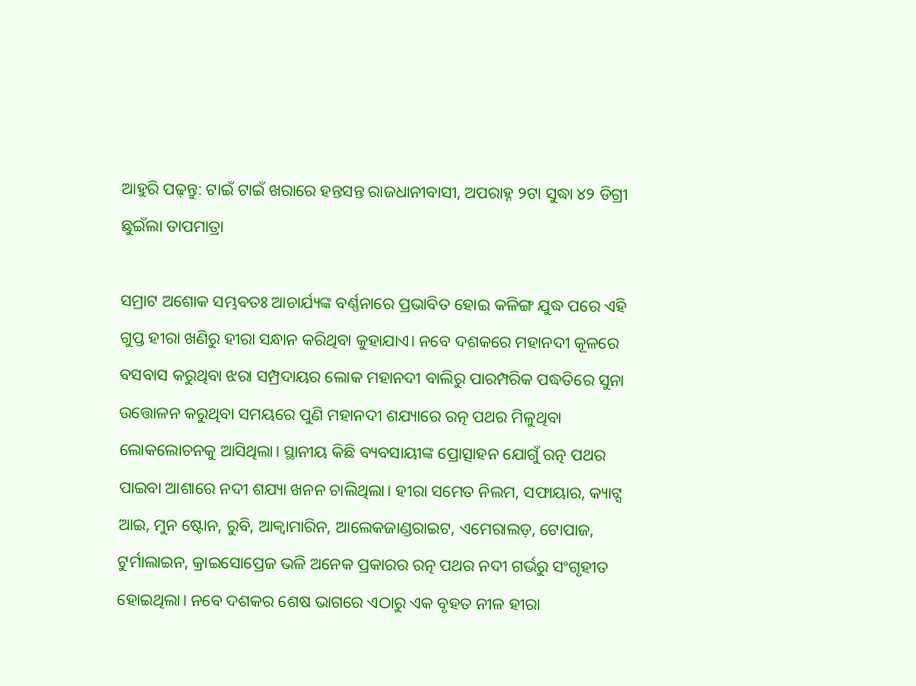ଆହୁରି ପଢ଼ନ୍ତୁ: ଟାଇଁ ଟାଇଁ ଖରାରେ ହନ୍ତସନ୍ତ ରାଜଧାନୀବାସୀ, ଅପରାହ୍ନ ୨ଟା ସୁଦ୍ଧା ୪୨ ଡିଗ୍ରୀ ଛୁଇଁଲା ତାପମାତ୍ରା

ସମ୍ରାଟ ଅଶୋକ ସମ୍ଭବତଃ ଆଚାର୍ଯ୍ୟଙ୍କ ବର୍ଣ୍ଣନାରେ ପ୍ରଭାବିତ ହୋଇ କଳିଙ୍ଗ ଯୁଦ୍ଧ ପରେ ଏହି ଗୁପ୍ତ ହୀରା ଖଣିରୁ ହୀରା ସନ୍ଧାନ କରିଥିବା କୁହାଯାଏ। ନବେ ଦଶକରେ ମହାନଦୀ କୂଳରେ ବସବାସ କରୁଥିବା ଝରା ସମ୍ପ୍ରଦାୟର ଲୋକ ମହାନଦୀ ବାଲିରୁ ପାରମ୍ପରିକ ପଦ୍ଧତିରେ ସୁନା ଉତ୍ତୋଳନ କରୁଥିବା ସମୟରେ ପୁଣି ମହାନଦୀ ଶଯ୍ୟାରେ ରତ୍ନ ପଥର ମିଳୁଥିବା ଲୋକଲୋଚନକୁ ଆସିଥିଲା। ସ୍ଥାନୀୟ କିଛି ବ୍ୟବସାୟୀଙ୍କ ପ୍ରୋତ୍ସାହନ ଯୋଗୁଁ ରତ୍ନ ପଥର ପାଇବା ଆଶାରେ ନଦୀ ଶଯ୍ୟା ଖନନ ଚାଲିଥିଲା। ହୀରା ସମେତ ନିଲମ, ସଫାୟାର, କ୍ୟାଟ୍ସ ଆଇ, ମୁନ ଷ୍ଟୋନ, ରୁବି, ଆକ୍ୱାମାରିନ, ଆଲେକଜାଣ୍ଡରାଇଟ, ଏମେରାଲଡ଼, ଟୋପାଜ, ଟୁର୍ମାଲାଇନ, କ୍ରାଇସୋପ୍ରେଜ ଭଳି ଅନେକ ପ୍ରକାରର ରତ୍ନ ପଥର ନଦୀ ଗର୍ଭରୁ ସଂଗୃହୀତ ହୋଇଥିଲା। ନବେ ଦଶକର ଶେଷ ଭାଗରେ ଏଠାରୁ ଏକ ବୃହତ ନୀଳ ହୀରା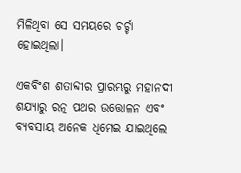ମିଳିଥିବା ସେ ସମୟରେ ଚର୍ଚ୍ଚା ହୋଇଥିଲା।

ଏକବିଂଶ ଶତାବ୍ଦୀର ପ୍ରାରମ୍ଭରୁ ମହାନଦୀ ଶଯ୍ୟାରୁ ରତ୍ନ ପଥର ଉତ୍ତୋଳନ ଏବଂ ବ୍ୟବସାୟ ଅନେକ ଧିମେଇ ଯାଇଥିଲେ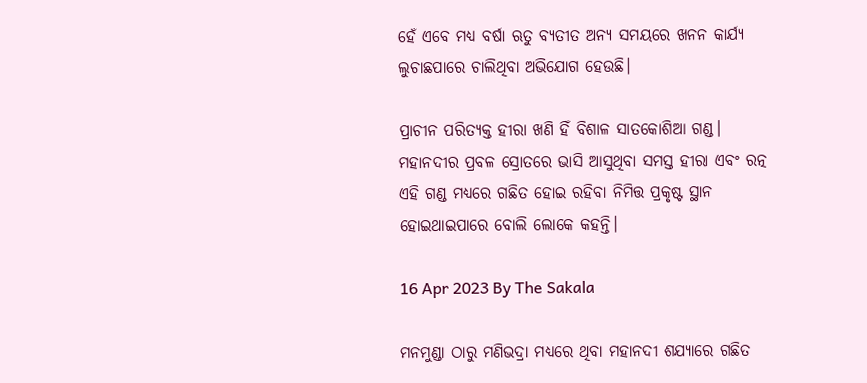ହେଁ ଏବେ ମଧ୍ୟ ବର୍ଷା ଋତୁ ବ୍ୟତୀତ ଅନ୍ୟ ସମୟରେ ଖନନ କାର୍ଯ୍ୟ ଲୁଚାଛପାରେ ଚାଲିଥିବା ଅଭିଯୋଗ ହେଉଛି।

ପ୍ରାଚୀନ ପରିତ୍ୟକ୍ତ ହୀରା ଖଣି ହିଁ ବିଶାଳ ସାତକୋଶିଆ ଗଣ୍ଡ। ମହାନଦୀର ପ୍ରବଳ ସ୍ରୋତରେ ଭାସି ଆସୁଥିବା ସମସ୍ତ ହୀରା ଏବଂ ରତ୍ନ ଏହି ଗଣ୍ଡ ମଧ୍ୟରେ ଗଛିତ ହୋଇ ରହିବା ନିମିତ୍ତ ପ୍ରକୃଷ୍ଟ ସ୍ଥାନ ହୋଇଥାଇପାରେ ବୋଲି ଲୋକେ କହନ୍ତି।

16 Apr 2023 By The Sakala

ମନମୁଣ୍ଡା ଠାରୁ ମଣିଭଦ୍ରା ମଧ୍ୟରେ ଥିବା ମହାନଦୀ ଶଯ୍ୟାରେ ଗଛିତ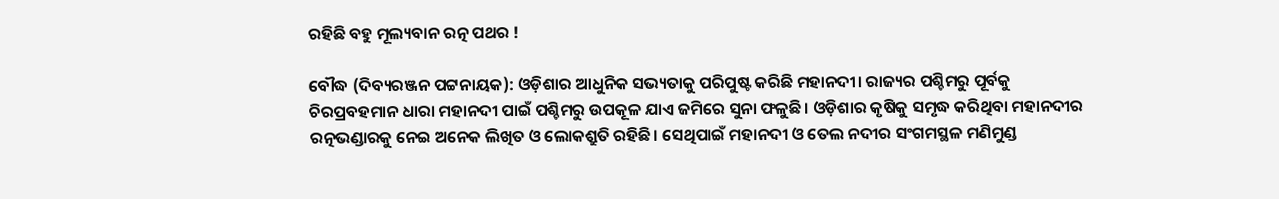ରହିଛି ବହୁ ମୂଲ୍ୟବାନ ରତ୍ନ ପଥର !

ବୌଦ୍ଧ (ଦିବ୍ୟରଞ୍ଜନ ପଟ୍ଟନାୟକ): ଓଡ଼ିଶାର ଆଧୁନିକ ସଭ୍ୟତାକୁ ପରିପୁଷ୍ଟ କରିଛି ମହାନଦୀ। ରାଜ୍ୟର ପଶ୍ଚିମରୁ ପୂର୍ବକୁ ଚିରପ୍ରବହମାନ ଧାରା ମହାନଦୀ ପାଇଁ ପଶ୍ଚିମରୁ ଉପକୂଳ ଯାଏ ଜମିରେ ସୁନା ଫଳୁଛି। ଓଡ଼ିଶାର କୃଷିକୁ ସମୃଦ୍ଧ କରିଥିବା ମହାନଦୀର ରତ୍ନଭଣ୍ଡାରକୁ ନେଇ ଅନେକ ଲିଖିତ ଓ ଲୋକଶ୍ରୁତି ରହିଛି। ସେଥିପାଇଁ ମହାନଦୀ ଓ ତେଲ ନଦୀର ସଂଗମସ୍ଥଳ ମଣିମୁଣ୍ଡ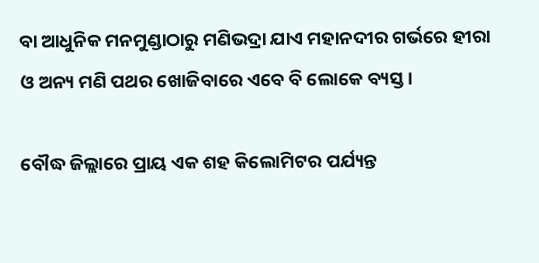ବା ଆଧୁନିକ ମନମୁଣ୍ଡାଠାରୁ ମଣିଭଦ୍ରା ଯାଏ ମହାନଦୀର ଗର୍ଭରେ ହୀରା ଓ ଅନ୍ୟ ମଣି ପଥର ଖୋଜିବାରେ ଏବେ ବି ଲୋକେ ବ୍ୟସ୍ତ।

ବୌଦ୍ଧ ଜିଲ୍ଲାରେ ପ୍ରାୟ ଏକ ଶହ କିଲୋମିଟର ପର୍ଯ୍ୟନ୍ତ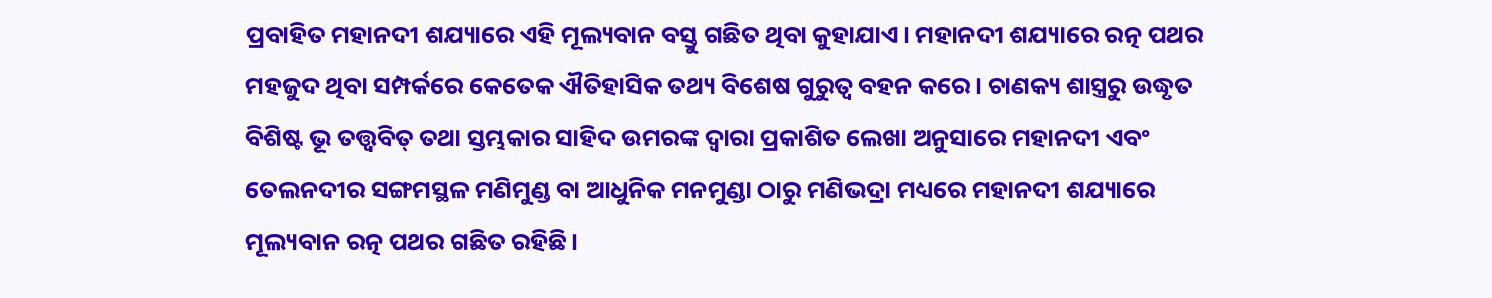ପ୍ରବାହିତ ମହାନଦୀ ଶଯ୍ୟାରେ ଏହି ମୂଲ୍ୟବାନ ବସ୍ତୁ ଗଛିତ ଥିବା କୁହାଯାଏ। ମହାନଦୀ ଶଯ୍ୟାରେ ରତ୍ନ ପଥର ମହଜୁଦ ଥିବା ସମ୍ପର୍କରେ କେତେକ ଐତିହାସିକ ତଥ୍ୟ ବିଶେଷ ଗୁରୁତ୍ୱ ବହନ କରେ। ଚାଣକ୍ୟ ଶାସ୍ତ୍ରରୁ ଉଦ୍ଧୃତ ବିଶିଷ୍ଟ ଭୂ ତତ୍ତ୍ୱବିତ୍‌‌ ତଥା ସ୍ତମ୍ଭକାର ସାହିଦ ଉମରଙ୍କ ଦ୍ୱାରା ପ୍ରକାଶିତ ଲେଖା ଅନୁସାରେ ମହାନଦୀ ଏବଂ ତେଲନଦୀର ସଙ୍ଗମସ୍ଥଳ ମଣିମୁଣ୍ଡ ବା ଆଧୁନିକ ମନମୁଣ୍ଡା ଠାରୁ ମଣିଭଦ୍ରା ମଧ୍ୟରେ ମହାନଦୀ ଶଯ୍ୟାରେ ମୂଲ୍ୟବାନ ରତ୍ନ ପଥର ଗଛିତ ରହିଛି।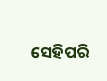ସେହିପରି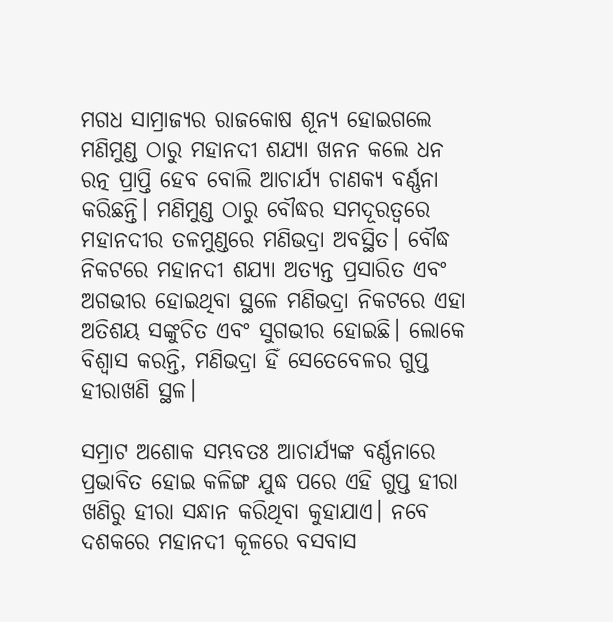ମଗଧ ସାମ୍ରାଜ୍ୟର ରାଜକୋଷ ଶୂନ୍ୟ ହୋଇଗଲେ ମଣିମୁଣ୍ଡ ଠାରୁ ମହାନଦୀ ଶଯ୍ୟା ଖନନ କଲେ ଧନ ରତ୍ନ ପ୍ରାପ୍ତି ହେବ ବୋଲି ଆଚାର୍ଯ୍ୟ ଚାଣକ୍ୟ ବର୍ଣ୍ଣନା କରିଛନ୍ତି। ମଣିମୁଣ୍ଡ ଠାରୁ ବୌଦ୍ଧର ସମଦୂରତ୍ୱରେ ମହାନଦୀର ତଳମୁଣ୍ଡରେ ମଣିଭଦ୍ରା ଅବସ୍ଥିତ। ବୌଦ୍ଧ ନିକଟରେ ମହାନଦୀ ଶଯ୍ୟା ଅତ୍ୟନ୍ତ ପ୍ରସାରିତ ଏବଂ ଅଗଭୀର ହୋଇଥିବା ସ୍ଥଳେ ମଣିଭଦ୍ରା ନିକଟରେ ଏହା ଅତିଶୟ ସଙ୍କୁଚିତ ଏବଂ ସୁଗଭୀର ହୋଇଛି। ଲୋକେ ବିଶ୍ୱାସ କରନ୍ତି, ମଣିଭଦ୍ରା ହିଁ ସେତେବେଳର ଗୁପ୍ତ ହୀରାଖଣି ସ୍ଥଳ।

ସମ୍ରାଟ ଅଶୋକ ସମ୍ଭବତଃ ଆଚାର୍ଯ୍ୟଙ୍କ ବର୍ଣ୍ଣନାରେ ପ୍ରଭାବିତ ହୋଇ କଳିଙ୍ଗ ଯୁଦ୍ଧ ପରେ ଏହି ଗୁପ୍ତ ହୀରା ଖଣିରୁ ହୀରା ସନ୍ଧାନ କରିଥିବା କୁହାଯାଏ। ନବେ ଦଶକରେ ମହାନଦୀ କୂଳରେ ବସବାସ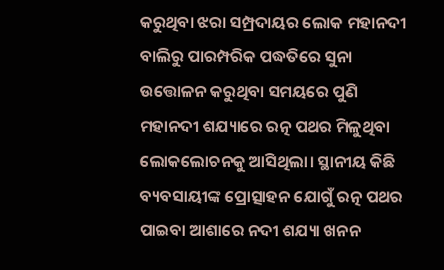କରୁଥିବା ଝରା ସମ୍ପ୍ରଦାୟର ଲୋକ ମହାନଦୀ ବାଲିରୁ ପାରମ୍ପରିକ ପଦ୍ଧତିରେ ସୁନା ଉତ୍ତୋଳନ କରୁଥିବା ସମୟରେ ପୁଣି ମହାନଦୀ ଶଯ୍ୟାରେ ରତ୍ନ ପଥର ମିଳୁଥିବା ଲୋକଲୋଚନକୁ ଆସିଥିଲା। ସ୍ଥାନୀୟ କିଛି ବ୍ୟବସାୟୀଙ୍କ ପ୍ରୋତ୍ସାହନ ଯୋଗୁଁ ରତ୍ନ ପଥର ପାଇବା ଆଶାରେ ନଦୀ ଶଯ୍ୟା ଖନନ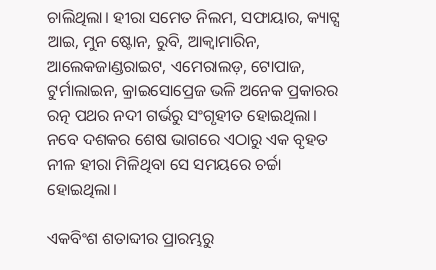ଚାଲିଥିଲା। ହୀରା ସମେତ ନିଲମ, ସଫାୟାର, କ୍ୟାଟ୍ସ ଆଇ, ମୁନ ଷ୍ଟୋନ, ରୁବି, ଆକ୍ୱାମାରିନ, ଆଲେକଜାଣ୍ଡରାଇଟ, ଏମେରାଲଡ଼, ଟୋପାଜ, ଟୁର୍ମାଲାଇନ, କ୍ରାଇସୋପ୍ରେଜ ଭଳି ଅନେକ ପ୍ରକାରର ରତ୍ନ ପଥର ନଦୀ ଗର୍ଭରୁ ସଂଗୃହୀତ ହୋଇଥିଲା। ନବେ ଦଶକର ଶେଷ ଭାଗରେ ଏଠାରୁ ଏକ ବୃହତ ନୀଳ ହୀରା ମିଳିଥିବା ସେ ସମୟରେ ଚର୍ଚ୍ଚା ହୋଇଥିଲା।

ଏକବିଂଶ ଶତାବ୍ଦୀର ପ୍ରାରମ୍ଭରୁ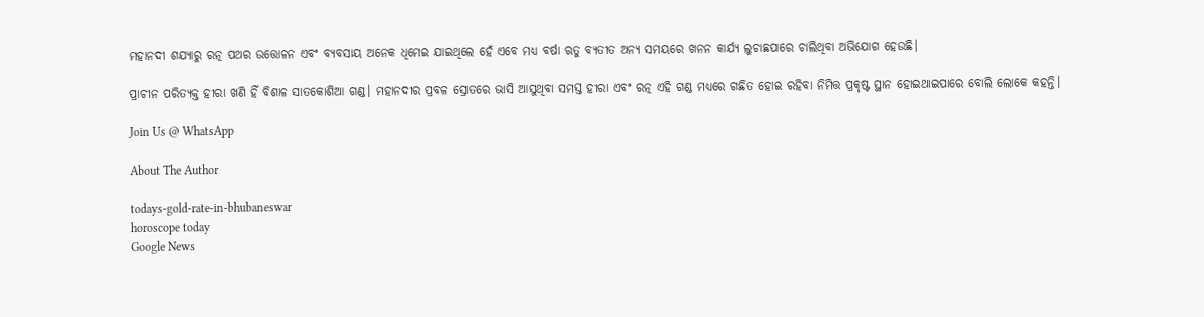ମହାନଦୀ ଶଯ୍ୟାରୁ ରତ୍ନ ପଥର ଉତ୍ତୋଳନ ଏବଂ ବ୍ୟବସାୟ ଅନେକ ଧିମେଇ ଯାଇଥିଲେ ହେଁ ଏବେ ମଧ୍ୟ ବର୍ଷା ଋତୁ ବ୍ୟତୀତ ଅନ୍ୟ ସମୟରେ ଖନନ କାର୍ଯ୍ୟ ଲୁଚାଛପାରେ ଚାଲିଥିବା ଅଭିଯୋଗ ହେଉଛି।

ପ୍ରାଚୀନ ପରିତ୍ୟକ୍ତ ହୀରା ଖଣି ହିଁ ବିଶାଳ ସାତକୋଶିଆ ଗଣ୍ଡ। ମହାନଦୀର ପ୍ରବଳ ସ୍ରୋତରେ ଭାସି ଆସୁଥିବା ସମସ୍ତ ହୀରା ଏବଂ ରତ୍ନ ଏହି ଗଣ୍ଡ ମଧ୍ୟରେ ଗଛିତ ହୋଇ ରହିବା ନିମିତ୍ତ ପ୍ରକୃଷ୍ଟ ସ୍ଥାନ ହୋଇଥାଇପାରେ ବୋଲି ଲୋକେ କହନ୍ତି।

Join Us @ WhatsApp

About The Author

todays-gold-rate-in-bhubaneswar
horoscope today
Google News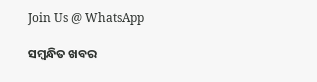Join Us @ WhatsApp

ସମ୍ବନ୍ଧିତ ଖବର